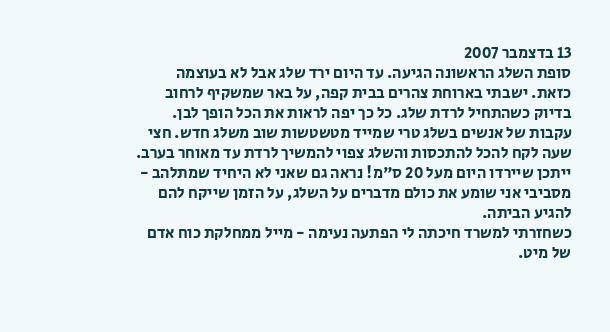13 בדצמבר 2007
סופת השלג הראשונה הגיעה. עד היום ירד שלג אבל לא בעוצמה כזאת. ישבתי בארוחת צהרים בבית קפה, על באר שמשקיף לרחוב בדיוק כשהתחיל לרדת שלג. כל כך יפה לראות את הכל הופך לבן. עקבות של אנשים בשלג טרי שמייד מטשטשות שוב משלג חדש. חצי שעה לקח להכל להתכסות והשלג צפוי להמשיך לרדת עד מאוחר בערב. ייתכן שיירדו היום מעל 20 ס"מ! נראה גם שאני לא היחיד שמתלהב - מסביבי אני שומע את כולם מדברים על השלג, על הזמן שייקח להם להגיע הביתה.
כשחזרתי למשרד חיכתה לי הפתעה נעימה - מייל ממחלקת כוח אדם של מיט.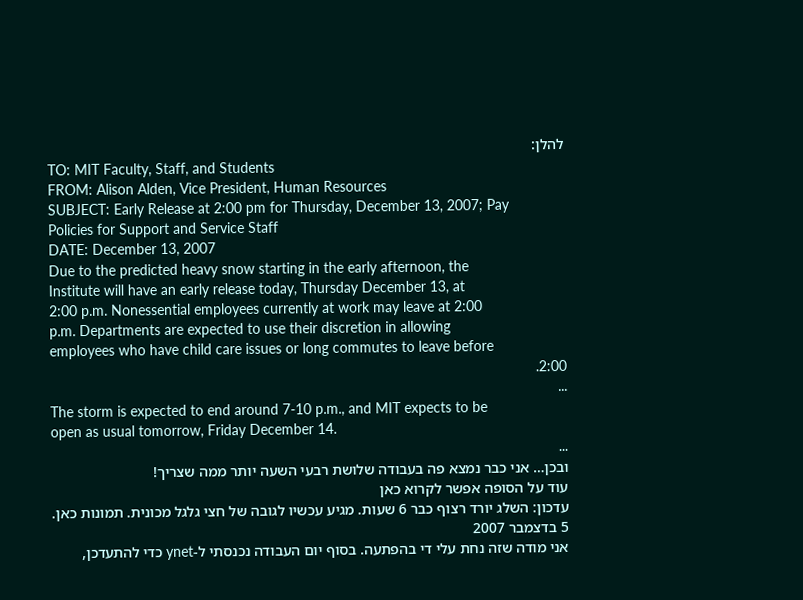להלן:
TO: MIT Faculty, Staff, and Students
FROM: Alison Alden, Vice President, Human Resources
SUBJECT: Early Release at 2:00 pm for Thursday, December 13, 2007; Pay
Policies for Support and Service Staff
DATE: December 13, 2007
Due to the predicted heavy snow starting in the early afternoon, the
Institute will have an early release today, Thursday December 13, at
2:00 p.m. Nonessential employees currently at work may leave at 2:00
p.m. Departments are expected to use their discretion in allowing
employees who have child care issues or long commutes to leave before
2:00.
...
The storm is expected to end around 7-10 p.m., and MIT expects to be
open as usual tomorrow, Friday December 14.
...
ובכן… אני כבר נמצא פה בעבודה שלושת רבעי השעה יותר ממה שצריך!
עוד על הסופה אפשר לקרוא כאן
עדכון: השלג יורד רצוף כבר 6 שעות. מגיע עכשיו לגובה של חצי גלגל מכונית. תמונות כאן.
5 בדצמבר 2007
אני מודה שזה נחת עלי די בהפתעה. בסוף יום העבודה נכנסתי ל-ynet כדי להתעדכן,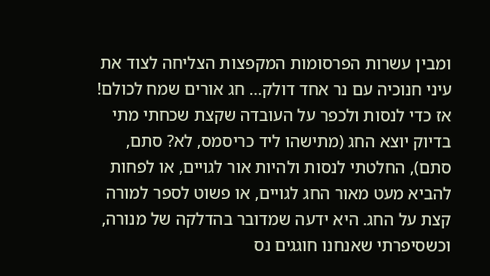ומבין עשרות הפרסומות המקפצות הצליחה לצוד את עיני חנוכיה עם נר אחד דולק… חג אורים שמח לכולם!
אז כדי לנסות ולכפר על העובדה שקצת שכחתי מתי בדיוק יוצא החג (מתישהו ליד כריסמס, לא? סתם, סתם), החלטתי לנסות ולהיות אור לגויים, או לפחות להביא מעט מאור החג לגויים, או פשוט לספר למורה קצת על החג. היא ידעה שמדובר בהדלקה של מנורה, וכשסיפרתי שאנחנו חוגגים נס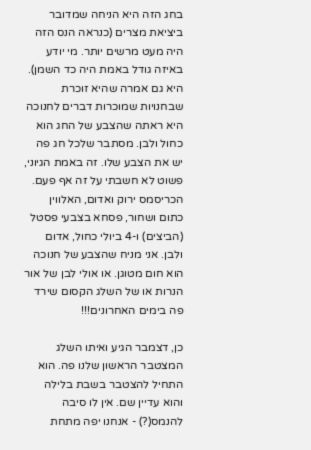בחג הזה היא הניחה שמדובר ביציאת מצרים (כנראה הנס הזה היה מעט מרשים יותר. מי יודע באיזה גודל באמת היה כד השמן). היא גם אמרה שהיא זוכרת שבחנויות שמוכרות דברים לחנוכה היא ראתה שהצבע של החג הוא כחול ולבן. מסתבר שלכל חג פה יש את הצבע שלו. זה באמת הגיוני, פשוט לא חשבתי על זה אף פעם. הכריסמס ירוק ואדום, האלווין כתום ושחור, פסחא בצבעי פסטל (הביצים) ו-4 ביולי כחול, אדום ולבן. אני מניח שהצבע של חנוכה הוא חום מטוגן. או אולי לבן של אור הנרות או של השלג הקסום שירד פה בימים האחרונים!!!

כן, דצמבר הגיע ואיתו השלג המצטבר הראשון שלנו פה. הוא התחיל להצטבר בשבת בלילה והוא עדיין שם. אין לו סיבה להנמס(?) - אנחנו יפה מתחת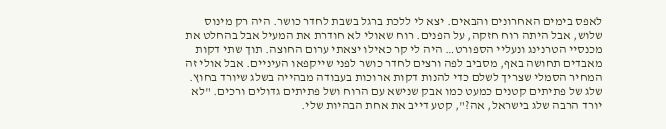לאפס בימים האחרונים והבאים. יצא לי ללכת ברגל בשבת לחדר כושר. היה רק מינוס שלוש, אבל היתה רוח חזקה, על הפנים. רוח שאולי לא חודרת את המעיל אבל בהחלט את מכנסיי הטרנינג ונעליי הספורט… היה לי קר כאילו יצאתי ערום החוצה. תוך שתי דקות מאבדים תחושה באף, מסביב לפה ורצים לחדר כושר לפני שייקפאו העיניים. אבל אולי זה המחיר הסמלי שצריך לשלם כדי להנות דקות ארוכות בעבודה מבהייה בשלג שיורד בחוץ. שלג של פתיתים קטנים כמעט כמו אבק שנישא עם הרוח ושל פתיתים גדולים ורכים. "לא יורד הרבה שלג בישראל, אה?", קטע דייב את אחת הבהיות שלי.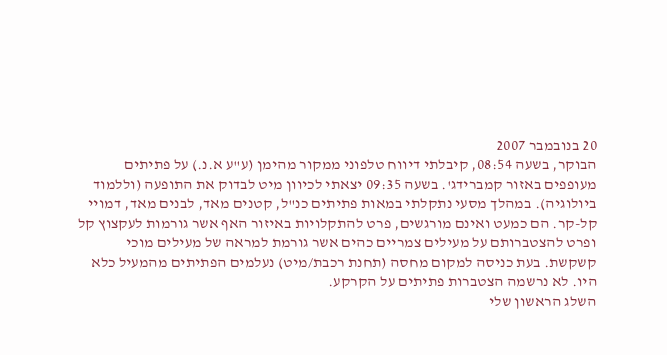20 בנובמבר 2007
הבוקר, בשעה 08:54, קיבלתי דיווח טלפוני ממקור מהימן (ע"ע א.נ.) על פתיתים מעופפים באזור קמברידג'. בשעה 09:35 יצאתי לכיוון מיט לבדוק את התופעה (וללמוד ביולוגיה). במהלך מסעי נתקלתי במאות פתיתים כנ"ל, קטנים מאד, לבנים מאד, דמויי קל-קר. הם כמעט ואינם מורגשים, פרט להתקלויות באיזור האף אשר גורמות לעקצוץ קל ופרט להצטברותם על מעילים צמריים כהים אשר גורמת למראה של מעילים מוכי קשקשת. בעת כניסה למקום מחסה (תחנת רכבת/מיט) נעלמים הפתיתים מהמעיל כלא היו. לא נרשמה הצטברות פתיתים על הקרקע.
השלג הראשון שלי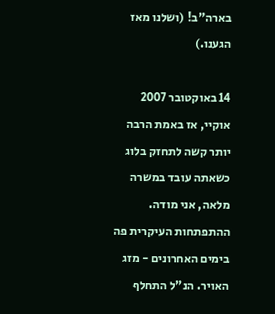בארה"ב! (ושלנו מאז הגענו.)

14 באוקטובר 2007
אוקיי, אז באמת הרבה יותר קשה לתחזק בלוג כשאתה עובד במשרה מלאה, אני מודה. ההתפתחות העיקרית פה בימים האחרונים - מזג האויר. הנ"ל התחלף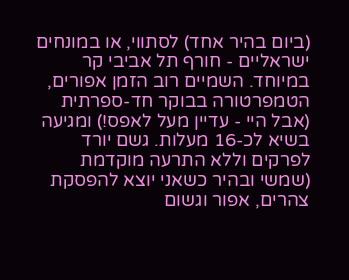(ביום בהיר אחד) לסתווי, או במונחים ישראליים - חורף תל אביבי קר במיוחד. השמיים רוב הזמן אפורים, הטמפרטורה בבוקר חד-ספרתית (אבל היי - עדיין מעל לאפס!) ומגיעה בשיא לכ-16 מעלות. גשם יורד לפרקים וללא התרעה מוקדמת (שמשי ובהיר כשאני יוצא להפסקת צהרים, אפור וגשום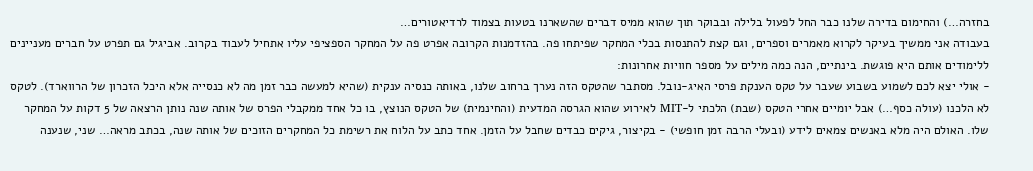בחזרה…) והחימום בדירה שלנו כבר החל לפעול בלילה ובבוקר תוך שהוא ממיס דברים שהשארנו בטעות בצמוד לרדיאטורים…
בעבודה אני ממשיך בעיקר לקרוא מאמרים וספרים, וגם קצת להתנסות בכלי המחקר שפיתחו פה. בהזדמנות הקרובה אפרט פה על המחקר הספציפי עליו אתחיל לעבוד בקרוב. אביגיל גם תפרט על חברים מעניינים ללימודים אותם היא פוגשת. בינתיים, הנה כמה מילים על מספר חוויות אחרונות:
- אולי יצא לכם לשמוע בשבוע שעבר על טקס הענקת פרסי האיג-נובל. מסתבר שהטקס הזה נערך ברחוב שלנו, באותה כנסיה ענקית (שהיא למעשה כבר זמן מה לא כנסייה אלא היכל הזכרון של הרווארד). לטקס לא הלכנו (עולה כסף…) אבל יומיים אחרי הטקס (שבת) הלכתי ל-MIT לאירוע שהוא הגרסה המדעית (והחינמית) של הטקס הנוצץ, בו כל אחד ממקבלי הפרס של אותה שנה נותן הרצאה של 5 דקות על המחקר שלו. האולם היה מלא באנשים צמאים לידע (ובעלי הרבה זמן חופשי) - בקיצור, גיקים כבדים שחבל על הזמן. אחד כתב על הלוח את רשימת כל המחקרים הזוכים של אותה שנה, בכתב מראה… שני, שנענה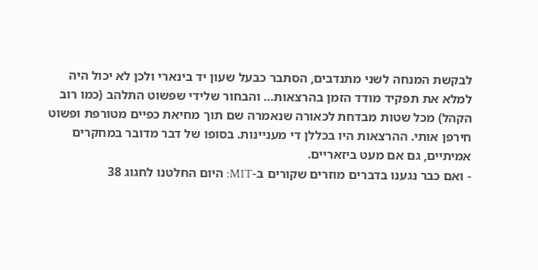לבקשת המנחה לשני מתנדבים, הסתבר כבעל שעון יד בינארי ולכן לא יכול היה למלא את תפקיד מודד הזמן בהרצאות… והבחור שלידי שפשוט התלהב (כמו רוב הקהל) מכל שטות מבדחת לכאורה שנאמרה שם תוך מחיאת כפיים מטורפת ופשוט חירפן אותי. ההרצאות היו בכללן די מעניינות. בסופו של דבר מדובר במחקרים אמיתיים, גם אם מעט ביזאריים.
- ואם כבר נגענו בדברים מוזרים שקורים ב-MIT: היום החלטנו לחגוג 38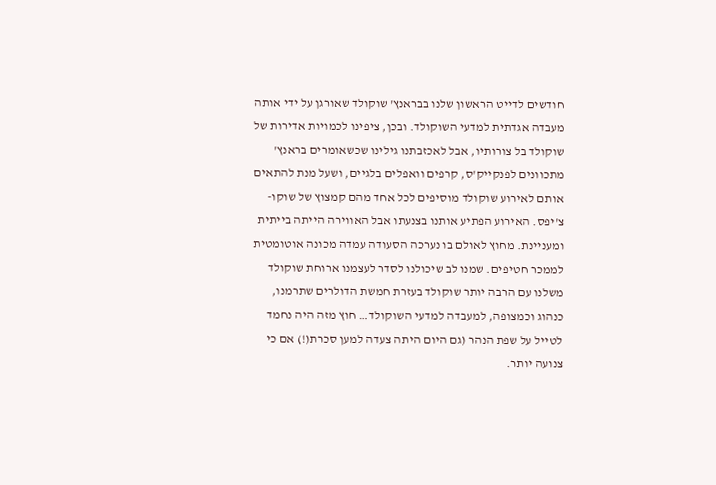חודשים לדייט הראשון שלנו בבראנץ' שוקולד שאורגן על ידי אותה מעבדה אגדתית למדעי השוקולד. ובכן, ציפינו לכמויות אדירות של שוקולד בל צורותיו, אבל לאכזבתנו גילינו שכשאומרים בראנץ' מתכוונים לפנקייק'ס, קרפים וואפלים בלגיים, ושעל מנת להתאים אותם לאירוע שוקולד מוסיפים לכל אחד מהם קמצוץ של שוקו-צ'יפס. האירוע הפתיע אותנו בצנעתו אבל האווירה הייתה בייתית ומעניינת. מחוץ לאולם בו נערכה הסעודה עמדה מכונה אוטומטית לממכר חטיפים. שמנו לב שיכולנו לסדר לעצמנו ארוחת שוקולד משלנו עם הרבה יותר שוקולד בעזרת חמשת הדולרים שתרמנו, כנהוג וכמצופה, למעבדה למדעי השוקולד… חוץ מזה היה נחמד לטייל על שפת הנהר (גם היום היתה צעדה למען סכרת(!) אם כי צנועה יותר.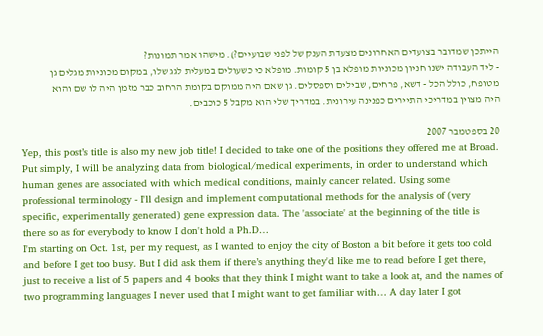הייתכן שמדובר בצועדים האחרונים מצעדת הענק של לפני שבועיים?). מישהו אמר תמונות?
- ליד העבודה ישנו חניון מכוניות מופלא בן 5 קומות. מופלא כי כשעולים במעלית לגג שלו, במקום מכוניות מגלים גן מטופח, כולל הכל - דשא, פרחים, שבילים וספסלים. גן שאם היה ממוקם בקומת הרחוב כבר מזמן היה לו שם והוא היה מצוין במדריכי התיירים כפנינה עירונית. במדריך שלי הוא מקבל 5 כוכבים.

20 בספטמבר 2007
Yep, this post’s title is also my new job title! I decided to take one of the positions they offered me at Broad. Put simply, I will be analyzing data from biological/medical experiments, in order to understand which human genes are associated with which medical conditions, mainly cancer related. Using some professional terminology - I'll design and implement computational methods for the analysis of (very specific, experimentally generated) gene expression data. The 'associate' at the beginning of the title is there so as for everybody to know I don't hold a Ph.D…
I'm starting on Oct. 1st, per my request, as I wanted to enjoy the city of Boston a bit before it gets too cold and before I get too busy. But I did ask them if there’s anything they'd like me to read before I get there, just to receive a list of 5 papers and 4 books that they think I might want to take a look at, and the names of two programming languages I never used that I might want to get familiar with… A day later I got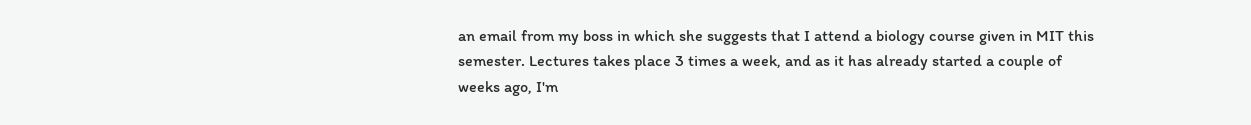an email from my boss in which she suggests that I attend a biology course given in MIT this semester. Lectures takes place 3 times a week, and as it has already started a couple of weeks ago, I'm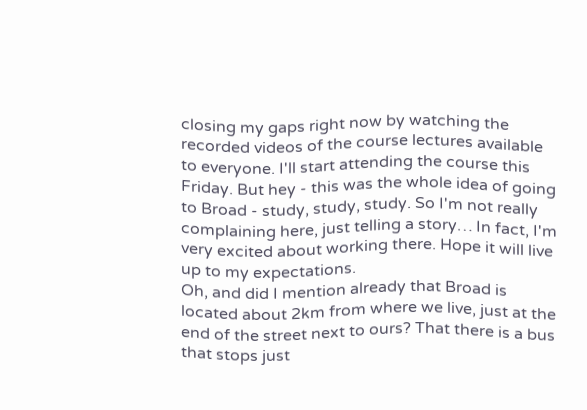closing my gaps right now by watching the recorded videos of the course lectures available to everyone. I'll start attending the course this Friday. But hey - this was the whole idea of going to Broad - study, study, study. So I'm not really complaining here, just telling a story… In fact, I'm very excited about working there. Hope it will live up to my expectations.
Oh, and did I mention already that Broad is located about 2km from where we live, just at the end of the street next to ours? That there is a bus that stops just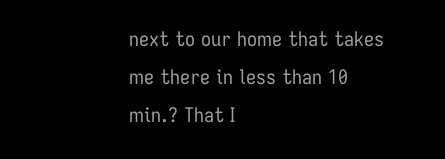next to our home that takes me there in less than 10 min.? That I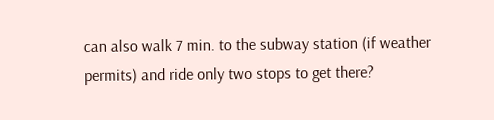can also walk 7 min. to the subway station (if weather permits) and ride only two stops to get there?